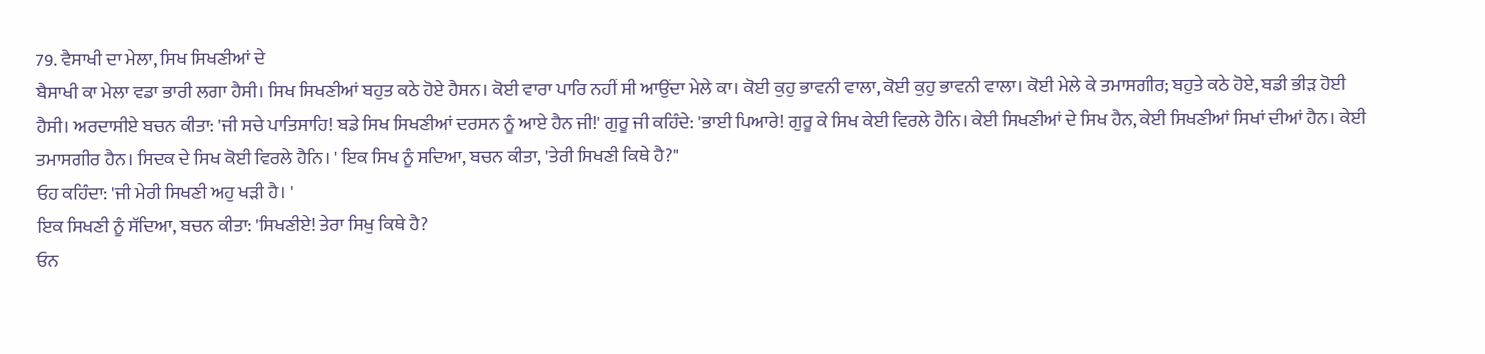79. ਵੈਸਾਖੀ ਦਾ ਮੇਲਾ, ਸਿਖ ਸਿਖਣੀਆਂ ਦੇ
ਬੈਸਾਖੀ ਕਾ ਮੇਲਾ ਵਡਾ ਭਾਰੀ ਲਗਾ ਹੈਸੀ। ਸਿਖ ਸਿਖਣੀਆਂ ਬਹੁਤ ਕਠੇ ਹੋਏ ਹੈਸਨ। ਕੋਈ ਵਾਰਾ ਪਾਰਿ ਨਹੀਂ ਸੀ ਆਉਂਦਾ ਮੇਲੇ ਕਾ। ਕੋਈ ਕੁਹੁ ਭਾਵਨੀ ਵਾਲਾ, ਕੋਈ ਕੁਹੁ ਭਾਵਨੀ ਵਾਲਾ। ਕੋਈ ਮੇਲੇ ਕੇ ਤਮਾਸਗੀਰ; ਬਹੁਤੇ ਕਠੇ ਹੋਏ, ਬਡੀ ਭੀੜ ਹੋਈ ਹੈਸੀ। ਅਰਦਾਸੀਏ ਬਚਨ ਕੀਤਾ: 'ਜੀ ਸਚੇ ਪਾਤਿਸਾਹਿ! ਬਡੇ ਸਿਖ ਸਿਖਣੀਆਂ ਦਰਸਨ ਨੂੰ ਆਏ ਹੈਨ ਜੀ!' ਗੁਰੂ ਜੀ ਕਹਿੰਦੇ: 'ਭਾਈ ਪਿਆਰੇ! ਗੁਰੂ ਕੇ ਸਿਖ ਕੇਈ ਵਿਰਲੇ ਹੈਨਿ। ਕੇਈ ਸਿਖਣੀਆਂ ਦੇ ਸਿਖ ਹੈਨ, ਕੇਈ ਸਿਖਣੀਆਂ ਸਿਖਾਂ ਦੀਆਂ ਹੈਨ। ਕੇਈ ਤਮਾਸਗੀਰ ਹੈਨ। ਸਿਦਕ ਦੇ ਸਿਖ ਕੋਈ ਵਿਰਲੇ ਹੈਨਿ। ' ਇਕ ਸਿਖ ਨੂੰ ਸਦਿਆ, ਬਚਨ ਕੀਤਾ, 'ਤੇਰੀ ਸਿਖਣੀ ਕਿਥੇ ਹੈ?"
ਓਹ ਕਹਿੰਦਾ: 'ਜੀ ਮੇਰੀ ਸਿਖਣੀ ਅਹੁ ਖੜੀ ਹੈ। '
ਇਕ ਸਿਖਣੀ ਨੂੰ ਸੱਦਿਆ, ਬਚਨ ਕੀਤਾ: 'ਸਿਖਣੀਏ! ਤੇਰਾ ਸਿਖੁ ਕਿਥੇ ਹੈ?
ਓਨ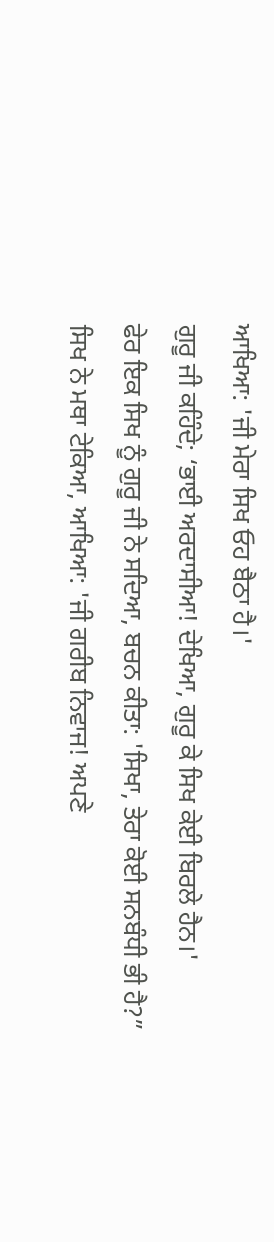ਆਖਿਆ: 'ਜੀ ਮੇਰਾ ਸਿਖ ਓਹ ਬੈਠਾ ਹੈ।'
ਗੁਰੂ ਜੀ ਕਹਿੰਦੇ; ‘ਭਾਈ ਅਰਦਾਸੀਆ! ਦੇਖਿਆ, ਗੁਰੂ ਕੇ ਸਿਖ ਕੇਈ ਬਿਰਲੇ ਹੈਨ।'
ਫੇਰ ਇਕ ਸਿਖ ਨੂੰ ਗੁਰੂ ਜੀ ਨੇ ਸਦਿਆ, ਬਚਨ ਕੀਤਾ: 'ਸਿਖਾ, ਤੇਰਾ ਕੋਈ ਸਨਬੰਧੀ ਭੀ ਹੈ?”
ਸਿਖ ਨੇ ਮਥਾ ਟੇਕਿਆ, ਆਖਿਆ: 'ਜੀ ਗਰੀਬ ਨਿਵਾਜ! ਅਪਣੇ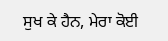ਸੁਖ ਕੇ ਹੈਨ, ਮੇਰਾ ਕੋਈ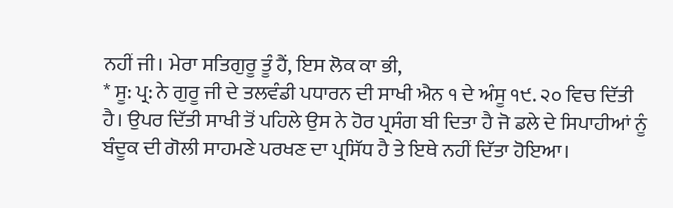ਨਹੀਂ ਜੀ। ਮੇਰਾ ਸਤਿਗੁਰੂ ਤੂੰ ਹੈਂ, ਇਸ ਲੋਕ ਕਾ ਭੀ,
* ਸੂ: ਪ੍ਰ: ਨੇ ਗੁਰੂ ਜੀ ਦੇ ਤਲਵੰਡੀ ਪਧਾਰਨ ਦੀ ਸਾਖੀ ਐਨ ੧ ਦੇ ਅੰਸੂ ੧੯. ੨੦ ਵਿਚ ਦਿੱਤੀ ਹੈ। ਉਪਰ ਦਿੱਤੀ ਸਾਖੀ ਤੋਂ ਪਹਿਲੇ ਉਸ ਨੇ ਹੋਰ ਪ੍ਰਸੰਗ ਬੀ ਦਿਤਾ ਹੈ ਜੋ ਡਲੇ ਦੇ ਸਿਪਾਹੀਆਂ ਨੂੰ ਬੰਦੂਕ ਦੀ ਗੋਲੀ ਸਾਹਮਣੇ ਪਰਖਣ ਦਾ ਪ੍ਰਸਿੱਧ ਹੈ ਤੇ ਇਥੇ ਨਹੀਂ ਦਿੱਤਾ ਹੋਇਆ।